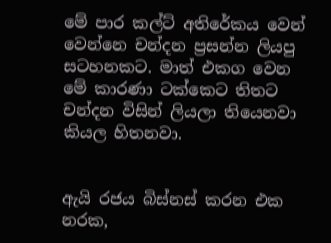මේ පාර කල්ට් අතිරේකය වෙන්‍ වෙන්නෙ චන්දන ප්‍රසන්න ලියපු සටහනකට. මාත් එකග වෙන මේ කාරණා ටක්කෙට තිතට චන්දන විසින් ලියලා තියෙනවා කියල හිතනවා.


ඇයි රජය බිස්නස් කරන එක නරක,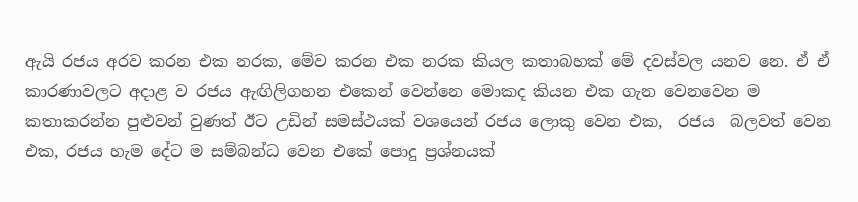ඇයි රජය අරව කරන එක නරක, මේව කරන එක නරක කියල කතාබහක් මේ දවස්වල යනව නෙ. ඒ ඒ කාරණාවලට අදාළ ව රජය ඇඟිලිගහන එකෙන් වෙන්නෙ මොකද කියන එක ගැන වෙනවෙන ම කතාකරන්න පුළුවන් වුණත් ඊට උඩින් සමස්ථයක් වශයෙන් රජය ලොකු‍ වෙන එක,  රජය  බලවත් වෙන එක, රජය හැම දේට ම සම්බන්ධ වෙන එකේ පොදු ප්‍රශ්නයක්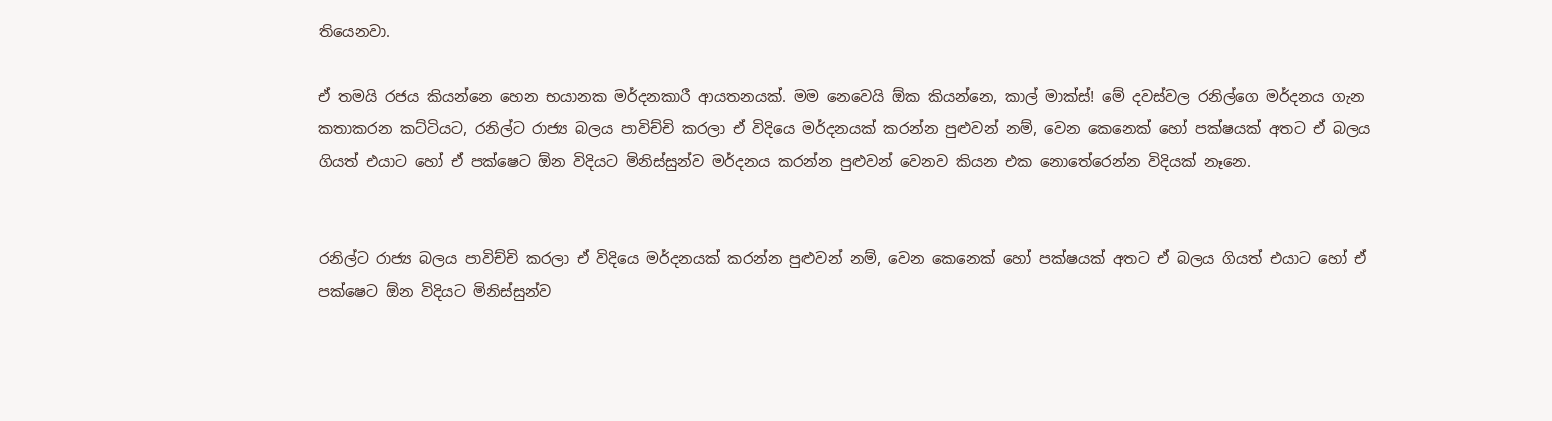තියෙනවා.

ඒ තමයි රජය කියන්නෙ හෙන භයානක මර්දනකාරී ආයතනයක්. මම නෙවෙයි ඕක කියන්නෙ, කාල් මාක්ස්! මේ දවස්වල රනිල්ගෙ මර්දනය ගැන කතාකරන කට්ටියට, රනිල්ට රාජ්‍ය බලය පාවිච්චි කරලා ඒ විදියෙ මර්දනයක් කරන්න පුළුවන් නම්, වෙන කෙනෙක් හෝ පක්ෂයක් අතට ඒ බලය ගියත් එයාට හෝ ඒ පක්ෂෙට ඕන විදියට මිනිස්සුන්ව මර්දනය කරන්න පුළුවන් වෙනව කියන එක නොතේරෙන්න විදියක් නෑනෙ.


රනිල්ට රාජ්‍ය බලය පාවිච්චි කරලා ඒ විදියෙ මර්දනයක් කරන්න පුළුවන් නම්, වෙන කෙනෙක් හෝ පක්ෂයක් අතට ඒ බලය ගියත් එයාට හෝ ඒ පක්ෂෙට ඕන විදියට මිනිස්සුන්ව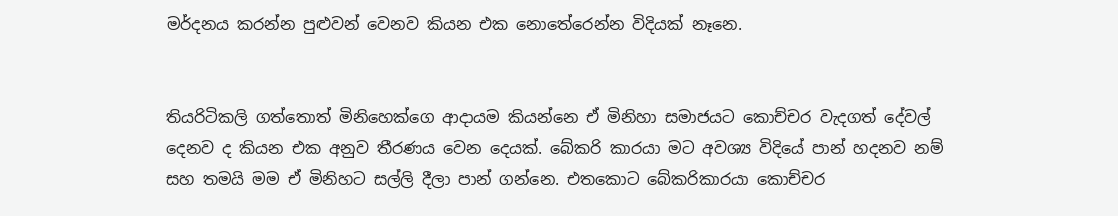මර්දනය කරන්න පුළුවන් වෙනව කියන එක නොතේරෙන්න විදියක් නෑනෙ.


තියරිටිකලි ගත්තොත් මිනිහෙක්ගෙ ආදායම කියන්නෙ ඒ මිනිහා සමාජයට කොච්චර වැදගත් දේවල් දෙනව ද කියන එක අනුව තීරණය වෙන දෙයක්. බේකරි කාරයා මට අවශ්‍ය විදියේ පාන් හදනව නම් සහ තමයි මම ඒ මිනිහට සල්ලි දීලා පාන් ගන්නෙ. එතකොට බේකරිකාරයා කොච්චර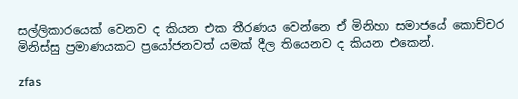සල්ලිකාරයෙක් වෙනව ද කියන එක තීරණය වෙන්නෙ ඒ මිනිහා සමාජයේ කොච්චර මිනිස්සු ප්‍රමාණයකට ප්‍රයෝජනවත් යමක් දීල තියෙනව ද කියන එකෙන්.

zfas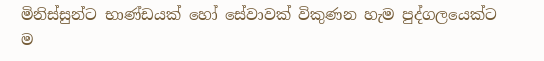මිනිස්සුන්ට භාණ්ඩයක් හෝ සේවාවක් විකුණන හැම පුද්ගලයෙක්ට ම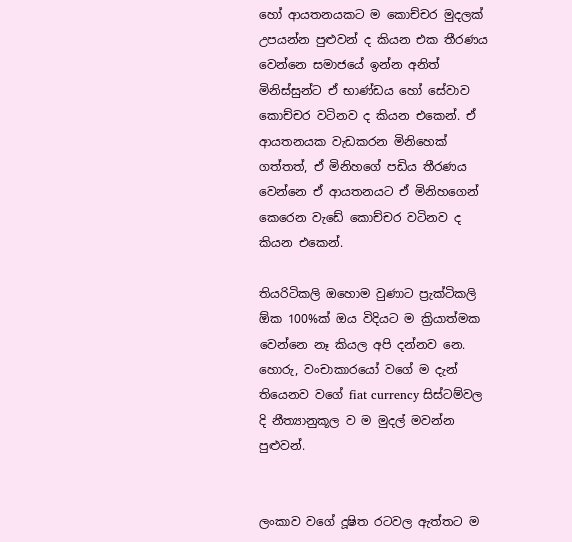හෝ ආයතනයකට ම කොච්චර මුදලක් උපයන්න පුළුවන් ද කියන එක තීරණය වෙන්නෙ සමාජයේ ඉන්න අනිත් මිනිස්සුන්ට ඒ භාණ්ඩය හෝ සේවාව කොච්චර වටිනව ද කියන එකෙන්. ඒ ආයතනයක වැඩකරන මිනිහෙක් ගත්තත්, ඒ මිනිහගේ පඩිය තීරණය වෙන්නෙ ඒ ආයතනයට ඒ මිනිහගෙන් කෙරෙන වැඩේ කොච්චර වටිනව ද කියන එකෙන්.

තියරිටිකලි ඔ‍හොම වුණාට ප්‍රැක්ටිකලි ඕක 100%ක් ඔය විදියට ම ක්‍රියාත්මක වෙන්නෙ නෑ කියල අපි දන්නව නෙ. හොරු, වංචාකාර‍යෝ වගේ ම දැන් තියෙනව වගේ fiat currency සිස්ටම්වල දි නීත්‍යානුකූල ව ම මුදල් මවන්න පුළුවන්.


ලංකාව වගේ දූෂිත රටවල ඇත්තට ම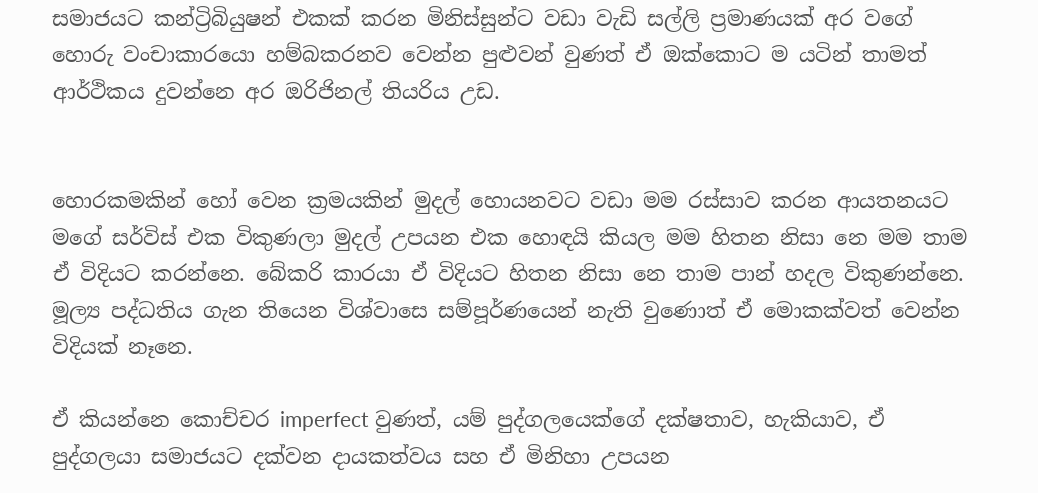සමාජයට කන්ට්‍රිබියුෂන් එකක් කරන මිනිස්සුන්ට වඩා වැඩි සල්ලි ප්‍රමාණයක් අර වගේ හොරු වංචාකාරයො හම්බකරනව වෙන්න පුළුවන් වුණත් ඒ ඔක්කොට ම යටින් තාමත් ආර්ථිකය දුවන්නෙ අර ඔරිජිනල් තියරිය උඩ.


හොරකමකින් හෝ වෙන ක්‍රමයකින් මුදල් හොයනවට වඩා මම රස්සාව කරන ආයතනයට මගේ සර්විස් එක විකුණලා මුදල් උපයන එක හොඳයි කියල මම හිතන නිසා නෙ මම තාම ඒ විදියට කරන්නෙ. බේකරි කාරයා ඒ විදියට හිතන නිසා නෙ තාම පාන් හදල විකුණන්නෙ. මූල්‍ය පද්ධතිය ගැන තියෙන විශ්වාසෙ සම්පූර්ණයෙන් නැති වුණොත් ඒ මොකක්වත් වෙන්න විදියක් නෑනෙ.

ඒ කියන්නෙ කොච්චර imperfect වුණත්, යම් පුද්ගලයෙක්ගේ දක්ෂතාව, හැකියාව, ඒ පුද්ගලයා සමාජයට දක්වන දායකත්වය සහ ඒ මිනිහා උපයන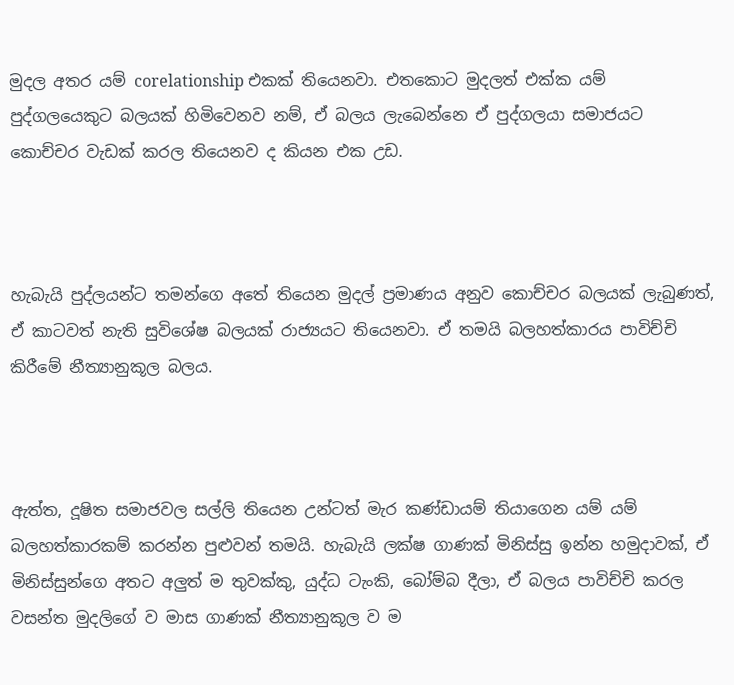මුදල අතර යම් corelationship එකක් තියෙනවා. එතකොට මුදලත් එක්ක යම් පුද්ගලයෙකුට බලයක් හිමිවෙනව නම්, ඒ බලය ලැබෙන්නෙ ඒ පුද්ගලයා සමාජයට කොච්චර වැඩක් කරල තියෙනව ද කියන එක උඩ.



හැබැයි පුද්ලයන්ට තමන්ගෙ අතේ තියෙන මුදල් ප්‍රමාණය අනුව කොච්චර බලයක් ලැබුණත්, ඒ කාටවත් නැති සුවිශේෂ බලයක් රාජ්‍යයට තියෙනවා. ඒ තමයි බලහත්කාරය පාවිච්චි කිරීමේ නීත්‍යානුකූල බලය.



ඇත්ත, දූෂිත සමාජවල සල්ලි තියෙන උන්ටත් මැර කණ්ඩායම් තියාගෙන යම් යම් බලහත්කාරකම් කරන්න පුළුවන් තමයි. හැබැයි ලක්ෂ ගාණක් මිනිස්සු ඉන්න හමුදාවක්, ඒ මිනිස්සුන්ගෙ අතට අලුත් ම තුවක්කු, යුද්ධ ටැංකි, බෝම්බ දීලා, ඒ බලය පාවිච්චි කරල වසන්ත මුදලිගේ ව මාස ගාණක් නීත්‍යානුකූල ව ම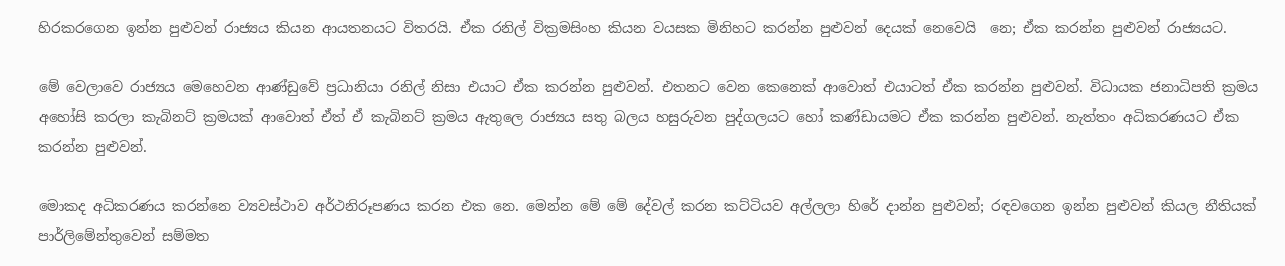හිරකරගෙන ඉන්න පුළුවන් රාජ්‍යය කියන ආයතනයට විතරයි. ඒක රනිල් වික්‍රමසිංහ කියන වයසක මිනිහට කරන්න පුළුවන් දෙයක් නෙවෙයි  නෙ; ඒක කරන්න පුළුවන් රාජ්‍යයට.

මේ වෙලාවෙ රාජ්‍යය මෙහෙවන ආණ්ඩුවේ ප්‍රධානියා රනිල් නිසා එයාට ඒක කරන්න පුළුවන්. එතනට වෙන කෙනෙක් ආවොත් එයාටත් ඒක කරන්න පුළුවන්. විධායක ජනාධිපති ක්‍රමය අහෝසි කරලා කැබිනට් ක්‍රමයක් ආවොත් ඒත් ඒ කැබිනට් ක්‍රමය ඇතුලෙ රාජ්‍යය සතු බලය හසුරුවන පුද්ගලයට හෝ කණ්ඩායමට ඒක කරන්න පුළුවන්. නැත්තං අධිකරණයට ඒක කරන්න පුළුවන්.

මොකද අධිකරණය කරන්නෙ ව්‍යවස්ථාව අර්ථනිරූපණය කරන එක නෙ. මෙන්න මේ මේ දේවල් කරන කට්ටියව අල්ලලා හිරේ දාන්න පුළුවන්; රඳවගෙන ඉන්න පුළුවන් කියල නීතියක් පාර්ලිමේන්තුවෙන් සම්මත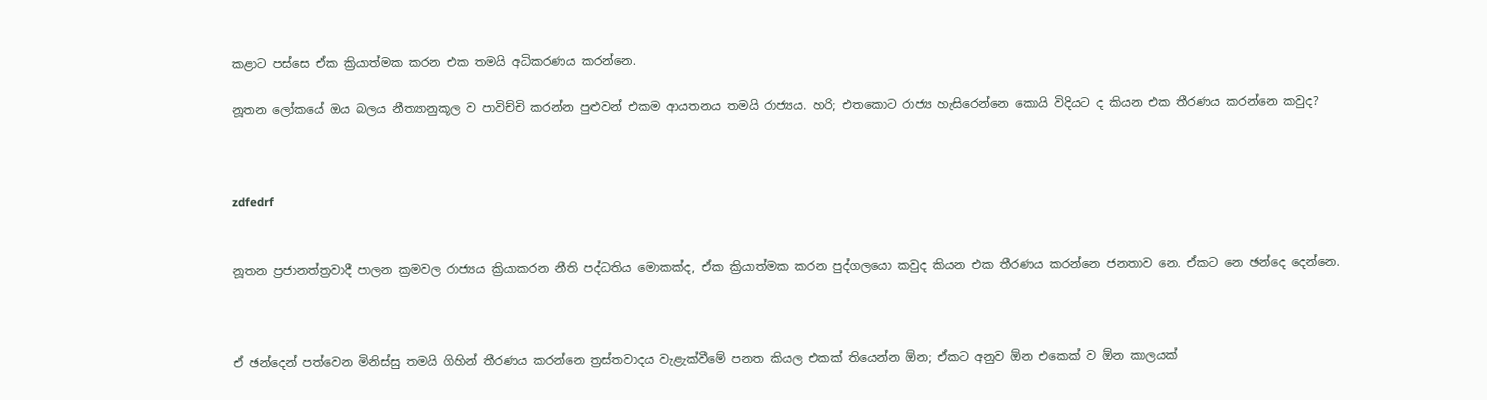කළාට පස්සෙ ඒක ක්‍රියාත්මක කරන එක තමයි අධිකරණය කරන්නෙ.

නූතන ලෝකයේ ඔය බලය නීත්‍යානුකූල ව පාවිච්චි කරන්න පුළුවන් එකම ආයතනය තමයි රාජ්‍යය. හරි; එතකොට රාජ්‍ය හැසිරෙන්නෙ කොයි විදියට ද කියන එක තීරණය කරන්නෙ කවුද?



zdfedrf


නූතන ප්‍රජානත්ත්‍රවාදී පාලන ක්‍රමවල රාජ්‍යය ක්‍රියාකරන නීති පද්ධතිය මොකක්ද, ඒක ක්‍රියාත්මක කරන පුද්ගල‍‍යො කවුද කියන එක තීරණය කරන්නෙ ජනතාව නෙ. ඒකට නෙ ඡන්දෙ දෙන්නෙ.



ඒ ඡන්දෙන් පත්වෙන මිනිස්සු තමයි ගිහින් තීරණය කරන්නෙ ත්‍රස්තවාදය වැළැක්වීමේ පනත කියල එකක් තියෙන්න ඕන; ඒකට අනුව ඕන එකෙක් ව ඕන කාලයක්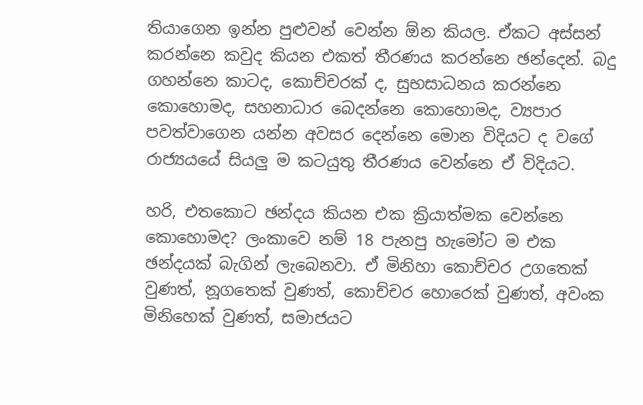තියාගෙන ඉන්න පුළුවන් වෙන්න ඕන කියල. ඒකට අස්සන් කරන්නෙ කවුද කියන එකත් තීරණය කරන්නෙ ඡන්දෙන්. බදු ගහන්නෙ කාටද, කොච්චරක් ද, සුභසාධනය කරන්නෙ කොහොමද, සහනාධාර බෙදන්නෙ කොහොමද, ව්‍යපාර පවත්වාගෙන යන්න අවසර දෙන්නෙ මොන විදියට ද වගේ රාජ්‍යයයේ සියලු ම කටයුතු තීරණය වෙන්නෙ ඒ විදියට.

හරි, එතකොට ඡන්දය කියන එක ක්‍රියාත්මක වෙන්නෙ කොහොමද? ලංකාවෙ නම් 18 පැනපු හැමෝට ම එක ඡන්දයක් බැගින් ලැබෙනවා. ඒ මිනිහා කොච්චර උගතෙක් වුණත්, නූග‍තෙක් වුණත්, කොච්චර හොරෙක් වුණත්, අවංක මිනිහෙක් වුණත්, සමාජයට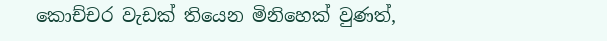කොච්චර වැඩක් තියෙන මිනිහෙක් වුණත්,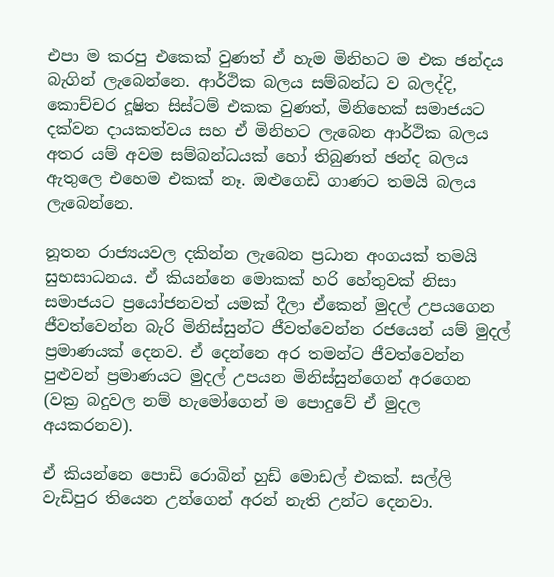එපා ම කරපු එකෙක් වුණත් ඒ හැම මිනිහට‍ ම එක ඡන්දය බැගින් ලැබෙන්නෙ. ආර්ථික බලය සම්බන්ධ ව බලද්දි, කොච්චර දූෂිත සිස්ටම් එකක වුණත්, මිනිහෙක් සමාජයට දක්වන දායකත්වය සහ ඒ මිනිහට ලැබෙන ආර්ථික බලය අතර යම් අවම සම්බන්ධයක් හෝ තිබුණත් ඡන්ද බලය ඇතුලෙ එහෙම එකක් නෑ. ඔළුගෙඩි ගාණට තමයි බලය ලැබෙන්නෙ.

නූතන රාජ්‍යයවල දකින්න ලැබෙන ප්‍රධාන අංගයක් තමයි සුභසාධනය. ඒ කියන්නෙ මොකක් හරි හේතුවක් නිසා සමාජයට ප්‍රයෝජනවත් යමක් දීලා ඒකෙන් මුදල් උපයගෙන ජීවත්වෙන්න බැරි මිනිස්සුන්ට ජීවත්වෙන්න රජයෙන් යම් මුදල් ප්‍රමාණයක් දෙනව. ඒ දෙන්නෙ අර තමන්ට ජීවත්වෙන්න පුළුවන් ප්‍රමාණයට මුදල් උපයන මිනිස්සුන්ගෙන් අරගෙන (වක්‍ර බදුවල නම් හැමෝගෙන් ම පොදුවේ ඒ මුදල අයකරනව).

ඒ කියන්නෙ පොඩි රොබින් හුඩ් මොඩල් එකක්. සල්ලි වැඩිපුර තියෙන උන්ගෙන් අරන් නැති උන්ට දෙනවා.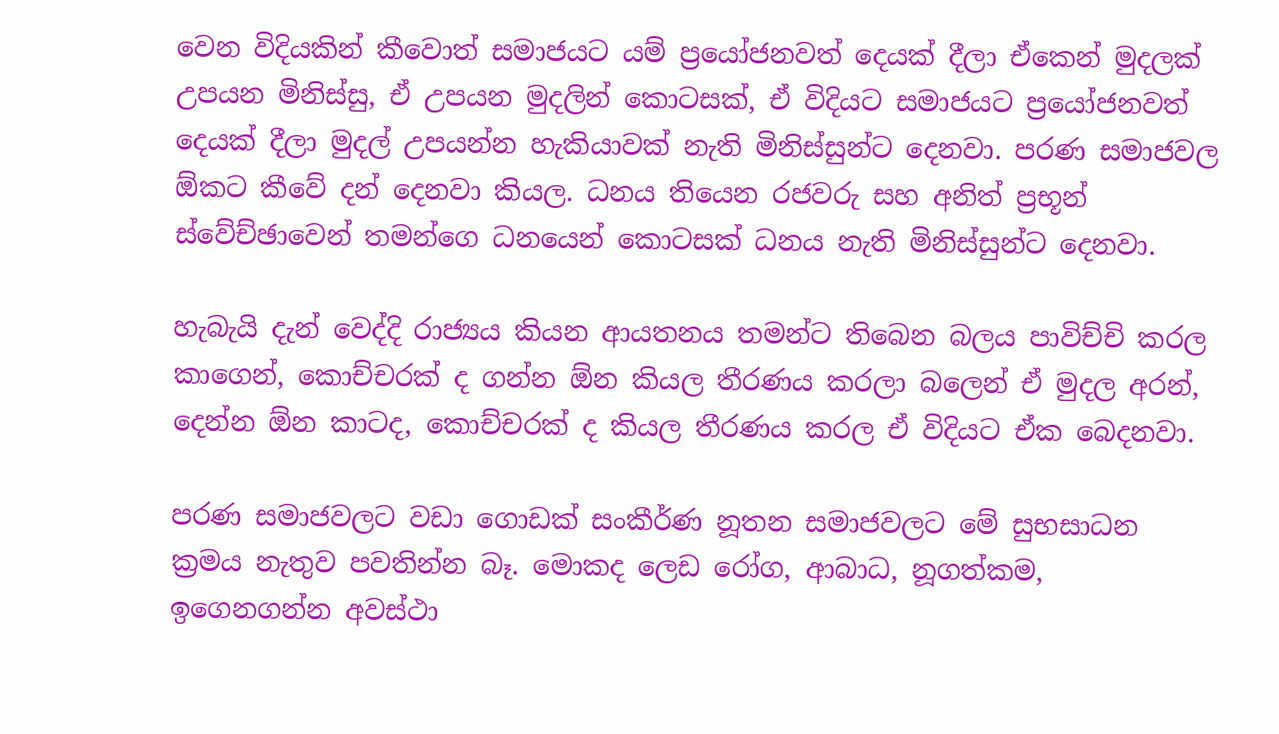වෙන විදියකින් කීවොත් සමාජයට යම් ප්‍රයෝජනවත් දෙයක් දීලා ඒකෙන් මුදලක් උපයන මිනිස්සු, ඒ උපයන මුදලින් කොටසක්, ඒ විදියට සමාජයට ප්‍රයෝජනවත් දෙයක් දීලා මුදල් උපයන්න හැකියාවක් නැති මිනිස්සුන්ට දෙනවා. පරණ සමාජවල ඕකට කීවේ දන් දෙනවා කියල. ධනය තියෙන රජවරු සහ අනිත් ප්‍රභූන් ස්වේච්ඡාවෙන් තමන්ගෙ ධනයෙන් කොටසක් ධනය නැති මිනිස්සුන්ට දෙනවා.

හැබැයි දැන් වෙද්දි රාජ්‍යය කියන ආයතනය තමන්ට තිබෙන බලය පාවිච්චි කරල කාගෙන්, කොච්චරක් ද ගන්න ඕන කියල තීරණය කරලා බලෙන් ඒ මුදල අරන්, දෙන්න ඕන කාටද, කොච්චරක් ද කියල තීරණය කරල ඒ විදියට ඒක බෙදනවා.

පරණ සමාජවලට වඩා ගොඩක් සංකීර්ණ නූතන සමාජවලට මේ සුභසාධන ක්‍රමය නැතුව පවතින්න බෑ. මොකද ලෙඩ රෝග, ආබාධ, නූගත්කම, ඉගෙනගන්න අවස්ථා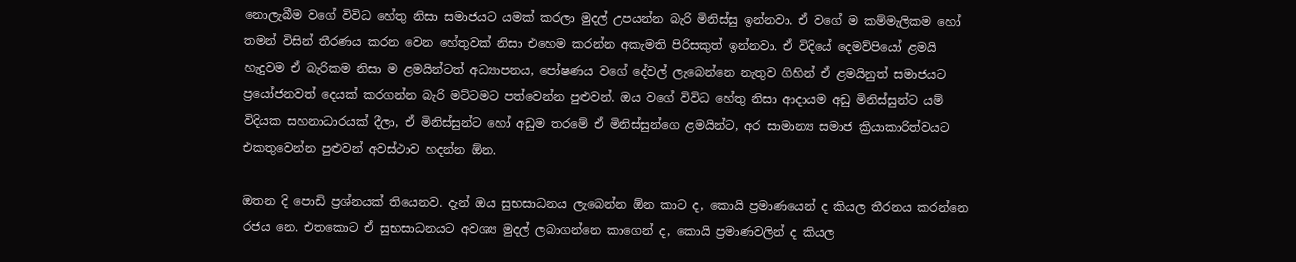නොලැබීම වගේ විවිධ හේතු නිසා සමාජයට යමක් කරලා මුදල් උපයන්න බැරි මිනිස්සු ඉන්නවා. ඒ වගේ ම කම්මැලිකම හෝ තමන් විසින් තීරණය කරන වෙන හේතුවක් නිසා එහෙම කරන්න අකැමති පිරිසකුත් ඉන්නවා. ඒ විදියේ දෙමව්පියෝ ළමයි හැදුවම ඒ බැරිකම නිසා ම ළමයින්ටත් අධ්‍යාපනය, පෝෂණය වගේ දේවල් ලැබෙන්නෙ නැතුව ගිහින් ඒ ළමයිනුත් සමාජයට ප්‍රයෝජනවත් දෙයක් කරගන්න බැරි මට්ටමට පත්වෙන්න පුළුවන්. ඔය වගේ විවිධ හේතු නිසා ආදායම අඩු මිනිස්සුන්ට යම් විදියක සහනාධාරයක් දීලා, ඒ මිනිස්සුන්ට හෝ අඩුම තරමේ ඒ මිනිස්සුන්ගෙ ළමයින්ට, අර සාමාන්‍ය සමාජ ක්‍රියාකාරිත්වයට එකතුවෙන්න පුළුවන් අවස්ථාව හදන්න ඕන.

ඔතන දි පොඩි ප්‍රශ්නයක් තියෙනව. දැන් ඔය සුභසාධනය ලැබෙන්න ඕන කාට ද, කොයි ප්‍රමාණයෙන් ද කියල තීරනය කරන්නෙ රජය නෙ. එතකොට ඒ සුභසාධනයට අවශ්‍ය මුදල් ලබාගන්නෙ කාගෙන් ද, කොයි ප්‍රමාණවලින් ද කියල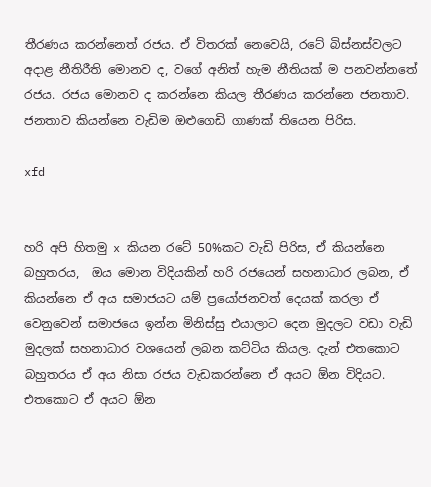තීරණය කරන්නෙත් රජය. ඒ විතරක් නෙවෙයි, රටේ බිස්නස්වලට අදාළ නීතිරීති මොනව ද, වගේ අනිත් හැම නීතියක් ම පනවන්නතේ රජය. රජය මොනව ද කරන්නෙ කියල තීරණය කරන්නෙ ජනතාව. ජනතාව කියන්නෙ වැඩිම ඔළුගෙඩි ගාණක් තියෙන පිරිස.

xfd


හරි අපි හිතමු x කියන රටේ 50%කට‍ වැඩි පිරිස, ඒ කියන්නෙ බහුතරය,  ඔය මොන විදියකින් හරි රජයෙන් සහනාධාර ලබන, ඒ කියන්නෙ ඒ අය සමාජයට යම් ප්‍රයෝජනවත් දෙයක් කරලා ඒ වෙනුවෙන් සමාජයෙ ඉන්න මිනිස්සු එයාලාට දෙන මුදලට වඩා වැඩි මුදලක් සහනාධාර වශයෙන් ලබන කට්ටිය කියල. දැන් එතකොට බහුතරය ඒ අය නිසා රජය වැඩකරන්නෙ ඒ අයට ඕන විදියට. එතකොට ඒ අයට ඕන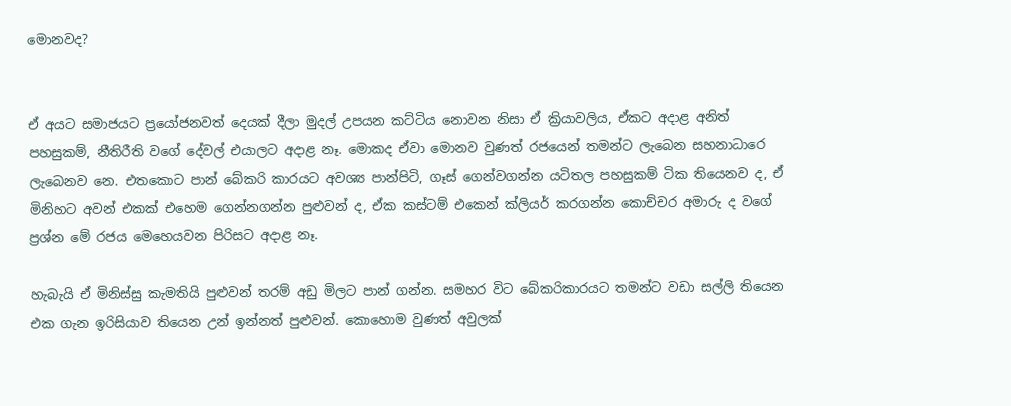මොනවද?


ඒ අයට සමාජයට ප්‍රයෝජනවත් දෙයක් දීලා මුදල් උපයන කට්ටිය නොවන නිසා ඒ ක්‍රියාවලිය, ඒකට අදාළ අනිත් පහසුකම්, නීතිරීති වගේ දේවල් එයාලට අදාළ නෑ. මොකද ඒවා මොනව වුණත් රජයෙන් තමන්ට ලැබෙන සහනාධාරෙ ලැබෙනව නෙ. එතකොට පාන් බේකරි කාරයට අවශ්‍ය පාන්පිටි, ගෑස් ගෙන්වගන්න යටිතල පහසුකම් ටික තියෙනව ද, ඒ මිනිහට අවන් එකක් ‍එහෙම ගෙන්නගන්න පුළුවන් ද, ඒක කස්ටම් එකෙන් ක්ලියර් කරගන්න කොච්චර අමාරු ද වගේ ප්‍රශ්න මේ රජය මෙහෙයවන පිරිසට අදාළ නෑ.

හැබැයි ඒ මිනිස්සු කැමතියි පුළුවන් තරම් අඩු මිලට ‍පාන් ගන්න. සමහර විට බේකරිකාරයට තමන්ට වඩා සල්ලි තියෙන එක ගැන ඉරිසියාව තියෙන උන් ඉන්නත් පුළුවන්. කොහොම වුණත් අවුලක්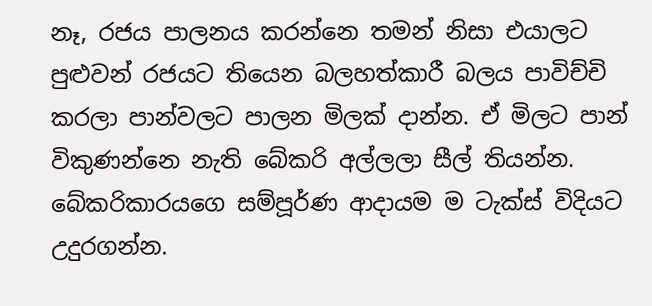නෑ, රජය පාලනය කරන්නෙ තමන් නිසා එයාලට පුළුවන් රජයට තියෙන බලහත්කාරී බලය පාවිච්චි කරලා පාන්වලට පාලන මිලක් දාන්න. ඒ මිලට පාන් විකුණන්නෙ නැති බේකරි අල්ලලා සීල් තියන්න. බේකරිකාරයගෙ සම්පූර්ණ ආදායම ම ටැක්ස් විදියට උදුරගන්න.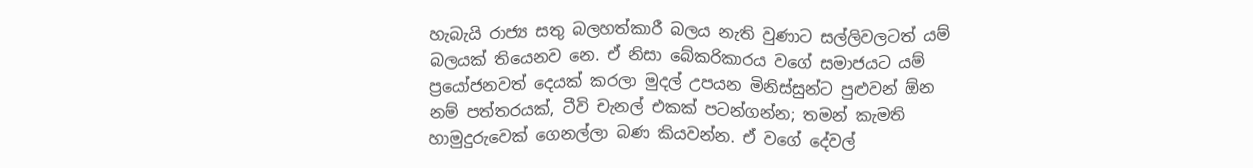හැබැයි රාජ්‍ය සතු බලහත්කාරී බලය නැති වුණාට සල්ලිවලටත් යම් බලයක් තියෙනව නෙ. ඒ නිසා බේකරිකාරය වගේ සමාජයට යම් ප්‍රයෝජනවත් දෙයක් කරලා මුදල් උපයන මිනිස්සුන්ට පුළුවන් ඕන නම් පත්තරයක්, ටීවි චැනල් එකක් පටන්ගන්න; තමන් කැමති හාමුදුරුවෙක් ගෙනල්ලා බණ කියවන්න. ඒ වගේ දේවල්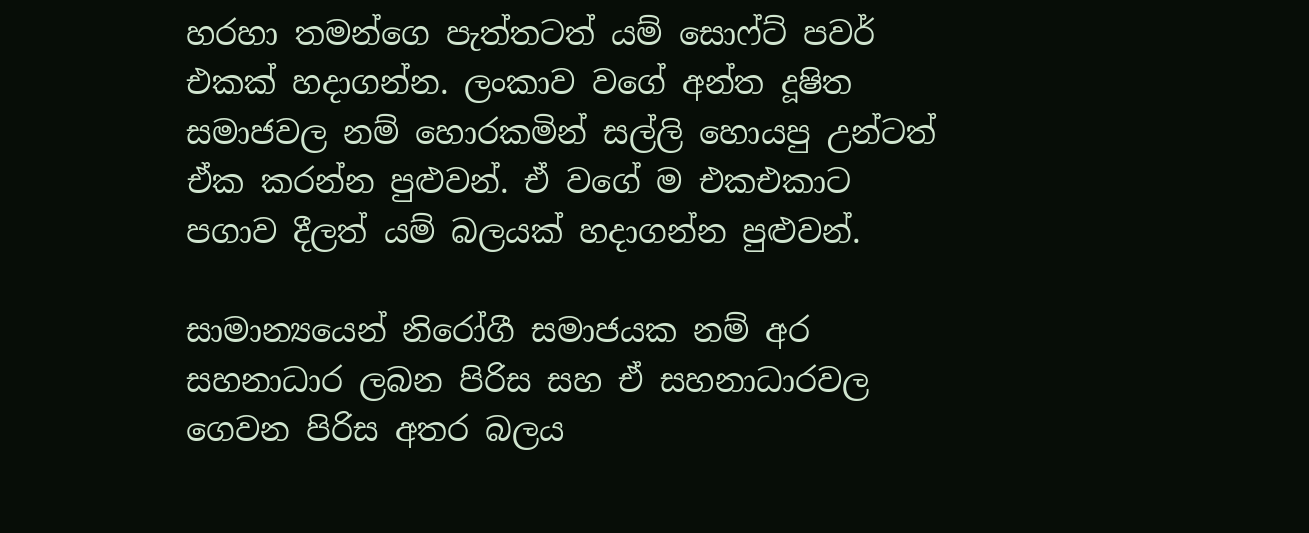හරහා තමන්ගෙ පැත්තටත් යම් සොෆ්‍ට් පවර් එකක් හදාගන්න. ලංකාව වගේ අන්ත දූෂිත සමාජවල නම් හොරකමින් සල්ලි හොයපු උන්ටත් ඒක කරන්න පුළුවන්. ඒ වගේ ම එකඑකාට පගාව දීලත් යම් බලයක් හදාගන්න පුළුවන්.

සාමාන්‍යයෙන් නිරෝගී සමාජයක නම් අර සහනාධාර ලබන පිරිස සහ ඒ සහනාධාරවල ගෙවන පිරිස අතර බලය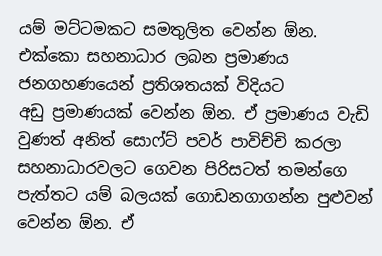යම් මට්ටමකට සමතුලිත වෙන්න ඕන. එක්කො සහනාධාර ලබන ප්‍රමාණය ජනගහණයෙන් ප්‍රතිශතයක් විදියට අඩු ‍ප්‍රමාණයක් වෙන්න ඕන. ඒ ප්‍රමාණය වැඩි වුණත් අනිත් සොෆ්ට් පවර් පාවිච්චි කරලා සහනාධාරවලට ගෙවන පිරිසටත් තමන්ගෙ පැත්තට යම් බලයක් ගොඩනගාගන්න පුළුවන් වෙන්න ඕන. ඒ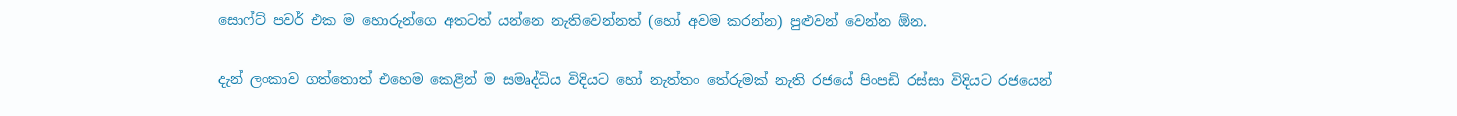සොෆ්ට් පවර් එක ම හොරුන්ගෙ අතටත් යන්‍නෙ නැතිවෙන්නත් (හෝ අවම කරන්න) පුළුවන් වෙන්න ඕන.

දැන් ලංකාව ගත්තොත් එහෙම කෙළින් ම සමෘද්ධිය විදියට හෝ නැත්තං තේරුමක් නැති රජයේ පිංපඩි රස්සා විදියට රජයෙන්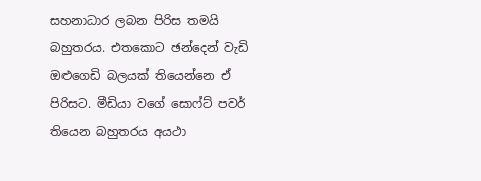සහනාධාර ලබන පිරිස තමයි බහුතරය. එතකොට ඡන්දෙන් වැඩි ඔළුගෙඩි බලයක් තියෙන්නෙ ඒ පිරිසට. මීඩියා වගේ සොෆ්ට් පවර් තියෙන බහුතරය අයථා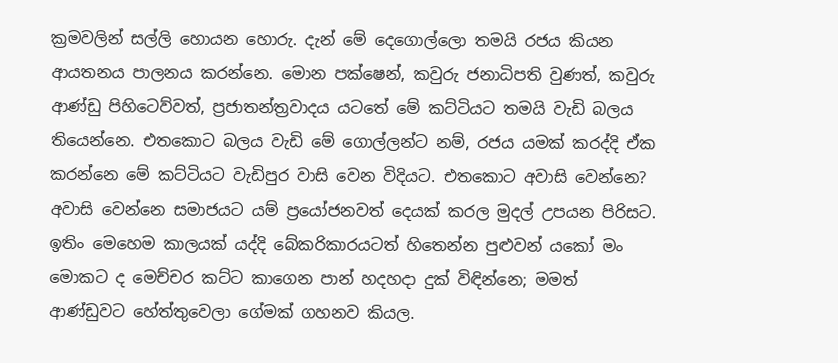ක්‍රමවලින් සල්ලි හොයන හොරු. දැන් මේ දෙගොල්ලො තමයි රජය කියන ආයතනය පාලනය කරන්නෙ. මොන පක්ෂෙන්, කවුරු ජනාධිපති වුණත්, කවුරු ආණ්ඩු පිහිටෙව්වත්, ප්‍රජාතන්ත්‍රවාදය යටතේ මේ කට්ටියට තමයි වැඩි බලය තියෙන්නෙ. එතකොට බලය වැඩි මේ ගොල්ලන්ට නම්, රජය යමක් කරද්දි ඒක කරන්නෙ මේ කට්ටියට වැඩිපුර වාසි වෙන විදියට. එතකොට අවාසි වෙන්නෙ? අවාසි වෙන්නෙ සමාජයට යම් ප්‍රයෝජනවත් දෙයක් කරල මුදල් උපයන පිරිසට. ඉතිං මෙහෙම කාලයක් යද්දි බේකරිකාරයටත් හිතෙන්න පුළුවන් යකෝ මං මොකට ද මෙච්චර කට්ට කාගෙන පාන් හදහදා දුක් විඳින්නෙ; මමත් ආණ්ඩුවට හේත්තුවෙලා ගේමක් ගහනව කියල.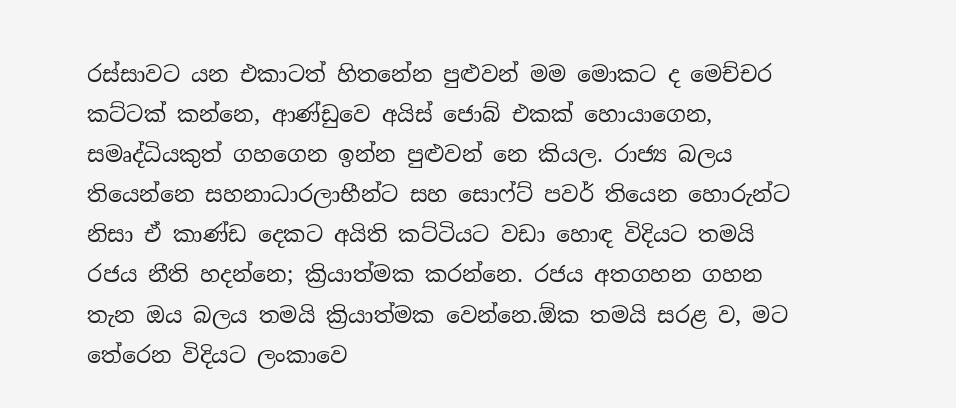රස්සාවට යන එකාටත් හිතනේන පුළුවන් මම මොකට ද මෙච්චර කට්ටක් කන්නෙ, ආණ්ඩුවෙ අයිස් ජොබ් එකක් හොයාගෙන, සමෘද්ධියකුත් ගහගෙන ඉන්න පුළුවන් නෙ කියල. රාජ්‍ය බලය තියෙන්නෙ සහනාධාරලාභීන්ට සහ සොෆ්ට් පවර් තියෙන හොරුන්ට නිසා ඒ කාණ්ඩ දෙකට අයිති කට්ටියට වඩා හොඳ විදියට තමයි රජය නීති හදන්නෙ; ක්‍රියාත්මක කරන්නෙ. රජය අතගහන ගහන තැන ඔය බලය තමයි ක්‍රියාත්මක වෙන්නෙ.ඕක තමයි සරළ ව, මට තේරෙන විදියට ලංකාවෙ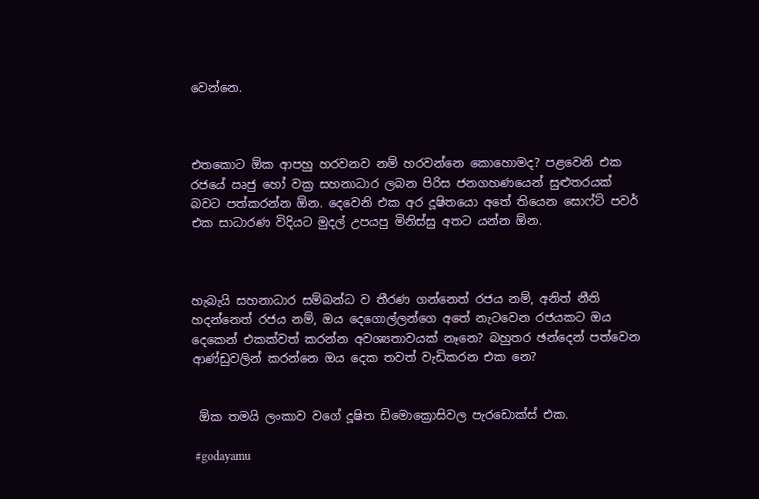වෙන්නෙ.



එතකොට ඕක ආපහු හරවනව නම් හරවන්නෙ කොහොමද? පළවෙනි එක රජයේ ඍජු හෝ වක්‍ර සහනාධාර ලබන පිරිස ජනගහණයෙන් සුළුතරයක් බවට පත්කරන්න ඕන. දෙවෙනි එක අර දූෂිතයො අතේ තියෙන සොෆ්ට් පවර් එක සාධාරණ විදියට මුදල් උපයපු මිනිස්සු අතට යන්න ඕන.



හැබැයි සහනාධාර සම්බන්ධ ව තීරණ ගන්නෙත් රජය නම්, අනිත් නීති හදන්නෙත් රජය නම්, ඔය දෙගොල්ලන්ගෙ අතේ නැට‍වෙන රජයකට ඔය දෙකෙන් එකක්වත් කරන්න අවශ්‍යතාවයක් නෑනෙ? බහුතර ඡන්දෙන් පත්වෙන ආණ්ඩුවලින් කරන්නෙ ඔය දෙක තවත් වැඩිකරන එක නෙ?


 ඕක තමයි ලංකාව වගේ දූෂිත ඩිමොක්‍රොසිවල පැරඩොක්ස් එක.

 #godayamu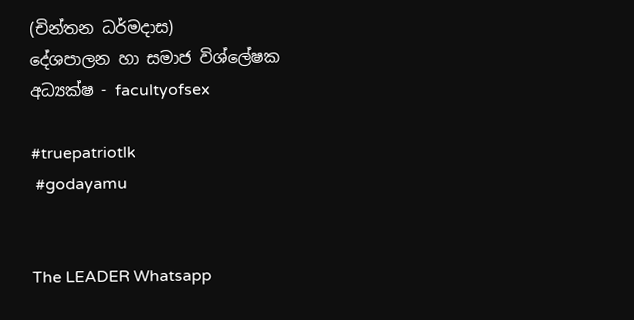(චින්තන ධර්මදාස)
දේශපාලන හා සමාජ විශ්ලේෂක
අධ්‍යක්ෂ - facultyofsex

#truepatriotlk
 #godayamu


The LEADER Whatsapp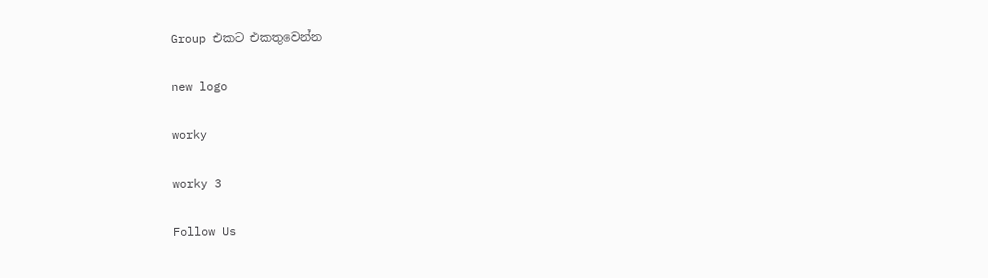Group එකට එකතුවෙන්න

new logo

worky

worky 3

Follow Us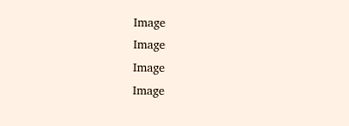Image
Image
Image
Image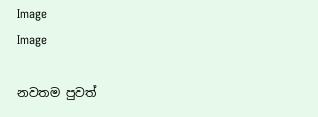Image
Image

නවතම පුවත්